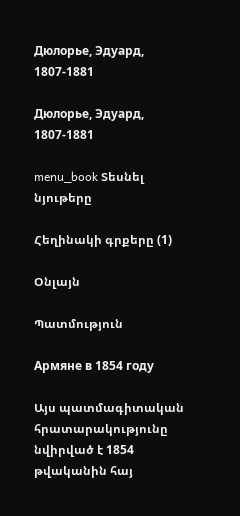Дюлорье, Эдуард, 1807-1881

Дюлорье, Эдуард, 1807-1881

menu_book Տեսնել նյութերը

Հեղինակի գրքերը (1)

Օնլայն

Պատմություն

Армяне в 1854 году

Այս պատմագիտական հրատարակությունը նվիրված է 1854 թվականին հայ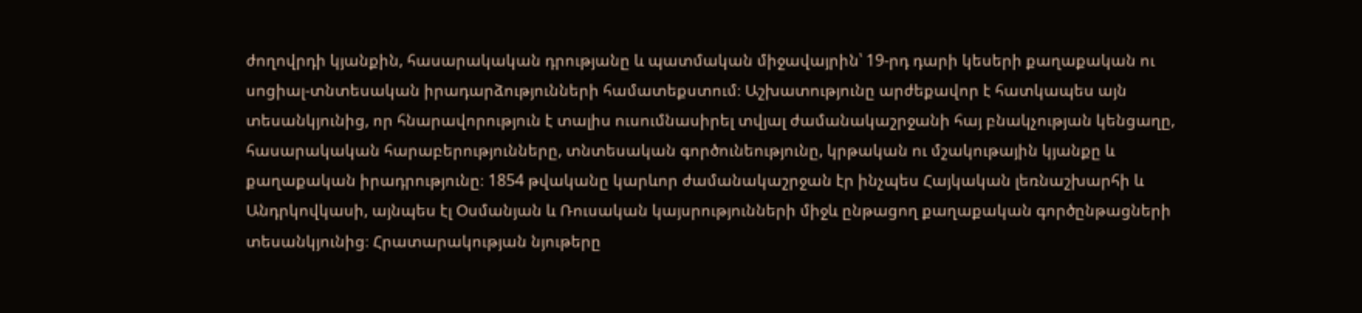ժողովրդի կյանքին, հասարակական դրությանը և պատմական միջավայրին՝ 19-րդ դարի կեսերի քաղաքական ու սոցիալ-տնտեսական իրադարձությունների համատեքստում։ Աշխատությունը արժեքավոր է հատկապես այն տեսանկյունից, որ հնարավորություն է տալիս ուսումնասիրել տվյալ ժամանակաշրջանի հայ բնակչության կենցաղը, հասարակական հարաբերությունները, տնտեսական գործունեությունը, կրթական ու մշակութային կյանքը և քաղաքական իրադրությունը։ 1854 թվականը կարևոր ժամանակաշրջան էր ինչպես Հայկական լեռնաշխարհի և Անդրկովկասի, այնպես էլ Օսմանյան և Ռուսական կայսրությունների միջև ընթացող քաղաքական գործընթացների տեսանկյունից։ Հրատարակության նյութերը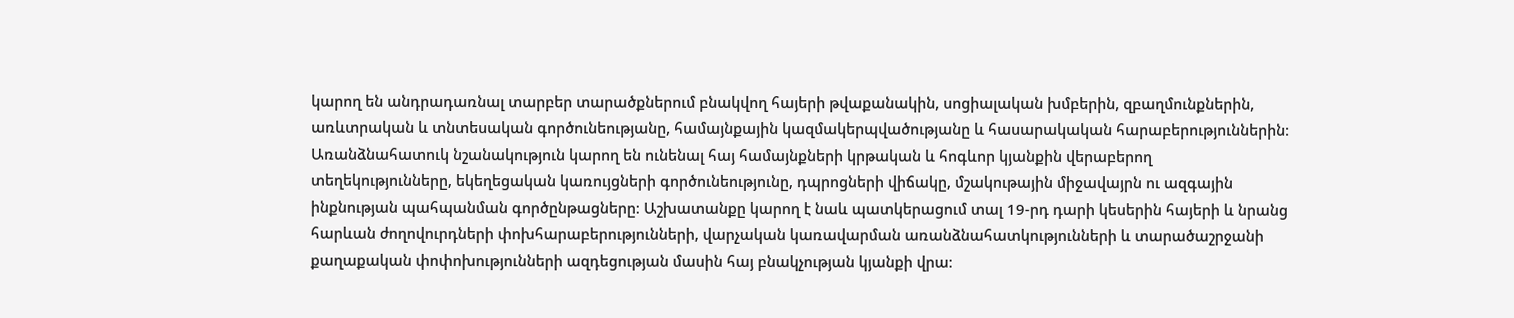կարող են անդրադառնալ տարբեր տարածքներում բնակվող հայերի թվաքանակին, սոցիալական խմբերին, զբաղմունքներին, առևտրական և տնտեսական գործունեությանը, համայնքային կազմակերպվածությանը և հասարակական հարաբերություններին։ Առանձնահատուկ նշանակություն կարող են ունենալ հայ համայնքների կրթական և հոգևոր կյանքին վերաբերող տեղեկությունները, եկեղեցական կառույցների գործունեությունը, դպրոցների վիճակը, մշակութային միջավայրն ու ազգային ինքնության պահպանման գործընթացները։ Աշխատանքը կարող է նաև պատկերացում տալ 19-րդ դարի կեսերին հայերի և նրանց հարևան ժողովուրդների փոխհարաբերությունների, վարչական կառավարման առանձնահատկությունների և տարածաշրջանի քաղաքական փոփոխությունների ազդեցության մասին հայ բնակչության կյանքի վրա։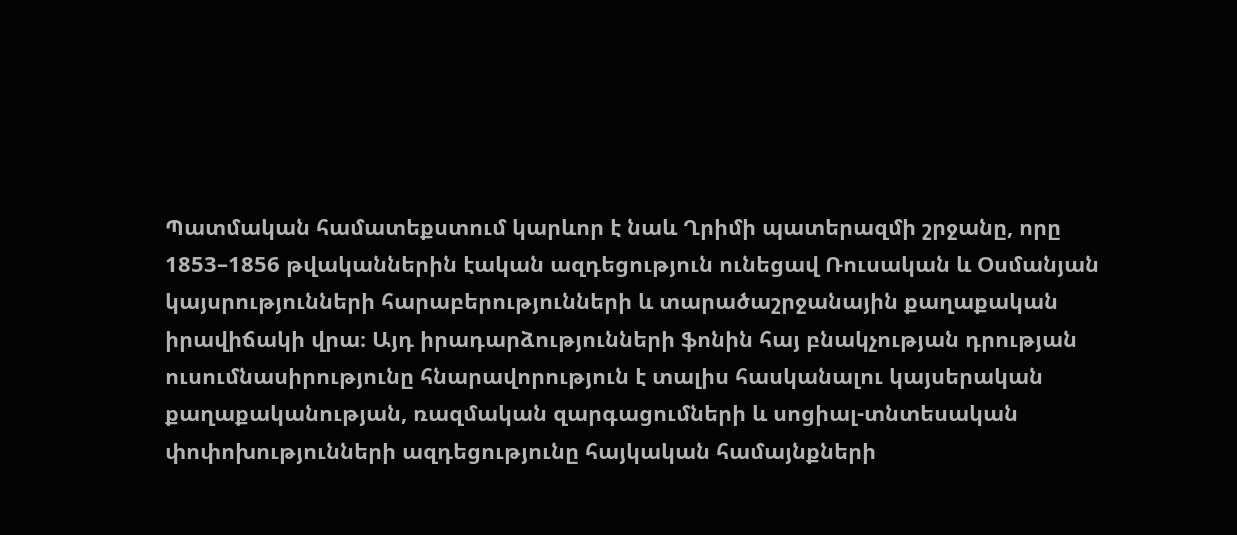Պատմական համատեքստում կարևոր է նաև Ղրիմի պատերազմի շրջանը, որը 1853–1856 թվականներին էական ազդեցություն ունեցավ Ռուսական և Օսմանյան կայսրությունների հարաբերությունների և տարածաշրջանային քաղաքական իրավիճակի վրա։ Այդ իրադարձությունների ֆոնին հայ բնակչության դրության ուսումնասիրությունը հնարավորություն է տալիս հասկանալու կայսերական քաղաքականության, ռազմական զարգացումների և սոցիալ-տնտեսական փոփոխությունների ազդեցությունը հայկական համայնքների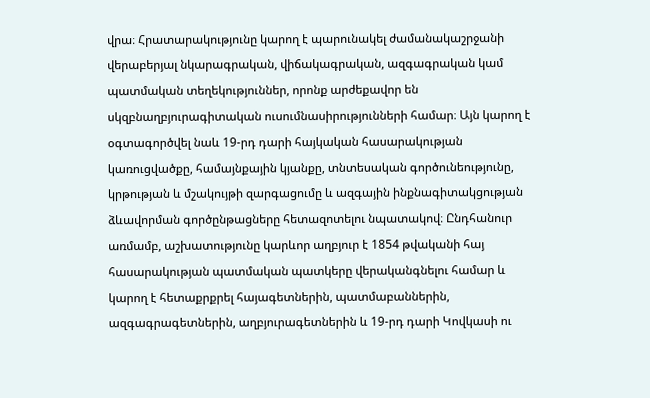վրա։ Հրատարակությունը կարող է պարունակել ժամանակաշրջանի վերաբերյալ նկարագրական, վիճակագրական, ազգագրական կամ պատմական տեղեկություններ, որոնք արժեքավոր են սկզբնաղբյուրագիտական ուսումնասիրությունների համար։ Այն կարող է օգտագործվել նաև 19-րդ դարի հայկական հասարակության կառուցվածքը, համայնքային կյանքը, տնտեսական գործունեությունը, կրթության և մշակույթի զարգացումը և ազգային ինքնագիտակցության ձևավորման գործընթացները հետազոտելու նպատակով։ Ընդհանուր առմամբ, աշխատությունը կարևոր աղբյուր է 1854 թվականի հայ հասարակության պատմական պատկերը վերականգնելու համար և կարող է հետաքրքրել հայագետներին, պատմաբաններին, ազգագրագետներին, աղբյուրագետներին և 19-րդ դարի Կովկասի ու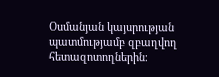Օսմանյան կայսրության պատմությամբ զբաղվող հետազոտողներին։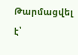Թարմացվել է՝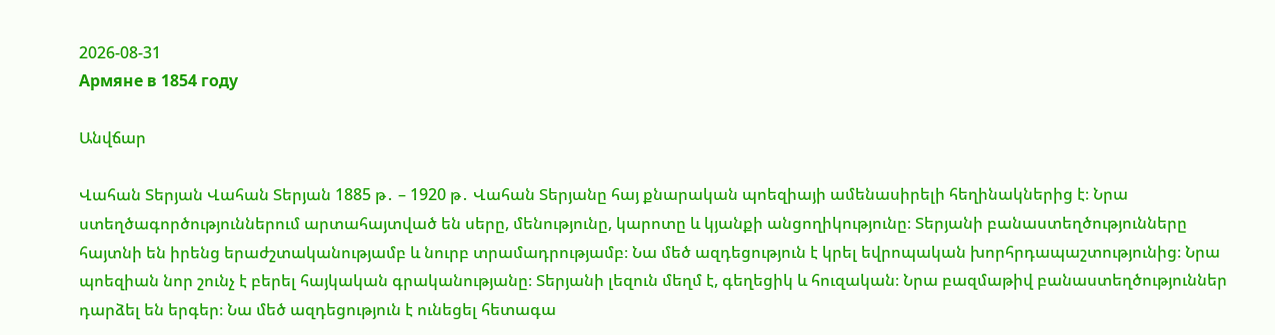2026-08-31
Армяне в 1854 году

Անվճար

Վահան Տերյան Վահան Տերյան 1885 թ․ – 1920 թ․ Վահան Տերյանը հայ քնարական պոեզիայի ամենասիրելի հեղինակներից է։ Նրա ստեղծագործություններում արտահայտված են սերը, մենությունը, կարոտը և կյանքի անցողիկությունը։ Տերյանի բանաստեղծությունները հայտնի են իրենց երաժշտականությամբ և նուրբ տրամադրությամբ։ Նա մեծ ազդեցություն է կրել եվրոպական խորհրդապաշտությունից։ Նրա պոեզիան նոր շունչ է բերել հայկական գրականությանը։ Տերյանի լեզուն մեղմ է, գեղեցիկ և հուզական։ Նրա բազմաթիվ բանաստեղծություններ դարձել են երգեր։ Նա մեծ ազդեցություն է ունեցել հետագա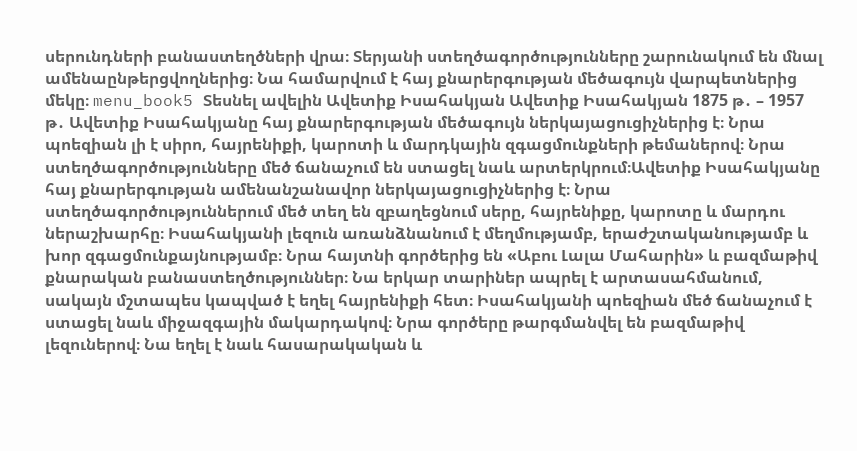սերունդների բանաստեղծների վրա։ Տերյանի ստեղծագործությունները շարունակում են մնալ ամենաընթերցվողներից։ Նա համարվում է հայ քնարերգության մեծագույն վարպետներից մեկը։ menu_book5 Տեսնել ավելին Ավետիք Իսահակյան Ավետիք Իսահակյան 1875 թ․ – 1957 թ․ Ավետիք Իսահակյանը հայ քնարերգության մեծագույն ներկայացուցիչներից է։ Նրա պոեզիան լի է սիրո, հայրենիքի, կարոտի և մարդկային զգացմունքների թեմաներով։ Նրա ստեղծագործությունները մեծ ճանաչում են ստացել նաև արտերկրում։Ավետիք Իսահակյանը հայ քնարերգության ամենանշանավոր ներկայացուցիչներից է։ Նրա ստեղծագործություններում մեծ տեղ են զբաղեցնում սերը, հայրենիքը, կարոտը և մարդու ներաշխարհը։ Իսահակյանի լեզուն առանձնանում է մեղմությամբ, երաժշտականությամբ և խոր զգացմունքայնությամբ։ Նրա հայտնի գործերից են «Աբու Լալա Մահարին» և բազմաթիվ քնարական բանաստեղծություններ։ Նա երկար տարիներ ապրել է արտասահմանում, սակայն մշտապես կապված է եղել հայրենիքի հետ։ Իսահակյանի պոեզիան մեծ ճանաչում է ստացել նաև միջազգային մակարդակով։ Նրա գործերը թարգմանվել են բազմաթիվ լեզուներով։ Նա եղել է նաև հասարակական և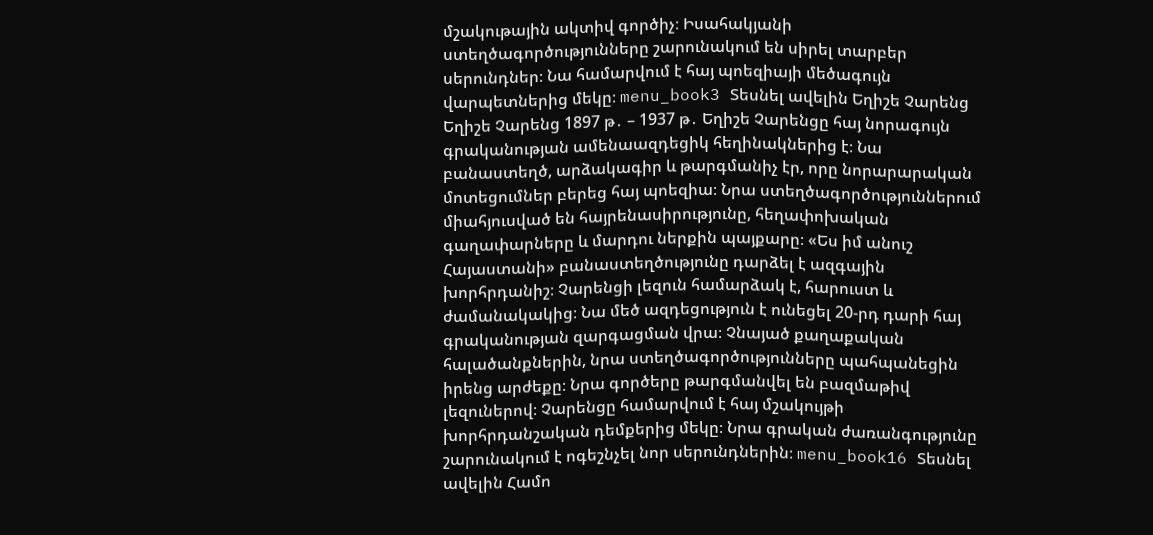մշակութային ակտիվ գործիչ։ Իսահակյանի ստեղծագործությունները շարունակում են սիրել տարբեր սերունդներ։ Նա համարվում է հայ պոեզիայի մեծագույն վարպետներից մեկը։ menu_book3 Տեսնել ավելին Եղիշե Չարենց Եղիշե Չարենց 1897 թ․ – 1937 թ․ Եղիշե Չարենցը հայ նորագույն գրականության ամենաազդեցիկ հեղինակներից է։ Նա բանաստեղծ, արձակագիր և թարգմանիչ էր, որը նորարարական մոտեցումներ բերեց հայ պոեզիա։ Նրա ստեղծագործություններում միահյուսված են հայրենասիրությունը, հեղափոխական գաղափարները և մարդու ներքին պայքարը։ «Ես իմ անուշ Հայաստանի» բանաստեղծությունը դարձել է ազգային խորհրդանիշ։ Չարենցի լեզուն համարձակ է, հարուստ և ժամանակակից։ Նա մեծ ազդեցություն է ունեցել 20-րդ դարի հայ գրականության զարգացման վրա։ Չնայած քաղաքական հալածանքներին, նրա ստեղծագործությունները պահպանեցին իրենց արժեքը։ Նրա գործերը թարգմանվել են բազմաթիվ լեզուներով։ Չարենցը համարվում է հայ մշակույթի խորհրդանշական դեմքերից մեկը։ Նրա գրական ժառանգությունը շարունակում է ոգեշնչել նոր սերունդներին։ menu_book16 Տեսնել ավելին Համո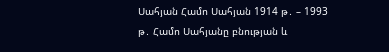Սահյան Համո Սահյան 1914 թ․ – 1993 թ․ Համո Սահյանը բնության և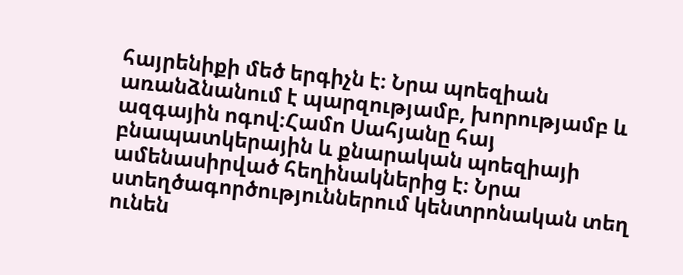հայրենիքի մեծ երգիչն է։ Նրա պոեզիան առանձնանում է պարզությամբ, խորությամբ և ազգային ոգով։Համո Սահյանը հայ բնապատկերային և քնարական պոեզիայի ամենասիրված հեղինակներից է։ Նրա ստեղծագործություններում կենտրոնական տեղ ունեն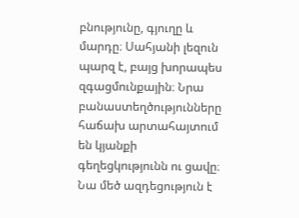բնությունը, գյուղը և մարդը։ Սահյանի լեզուն պարզ է, բայց խորապես զգացմունքային։ Նրա բանաստեղծությունները հաճախ արտահայտում են կյանքի գեղեցկությունն ու ցավը։ Նա մեծ ազդեցություն է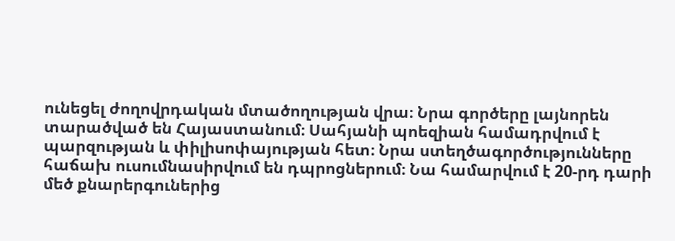ունեցել ժողովրդական մտածողության վրա։ Նրա գործերը լայնորեն տարածված են Հայաստանում։ Սահյանի պոեզիան համադրվում է պարզության և փիլիսոփայության հետ։ Նրա ստեղծագործությունները հաճախ ուսումնասիրվում են դպրոցներում։ Նա համարվում է 20-րդ դարի մեծ քնարերգուներից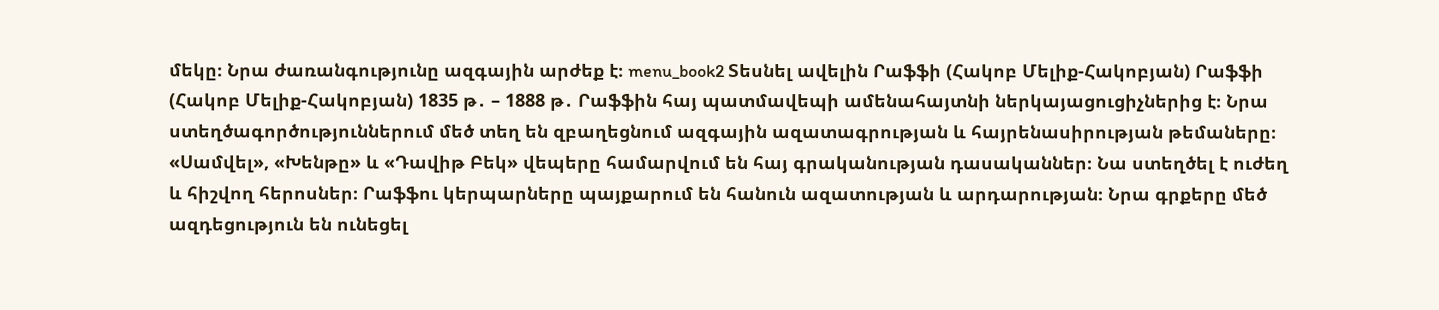մեկը։ Նրա ժառանգությունը ազգային արժեք է։ menu_book2 Տեսնել ավելին Րաֆֆի (Հակոբ Մելիք-Հակոբյան) Րաֆֆի (Հակոբ Մելիք-Հակոբյան) 1835 թ․ – 1888 թ․ Րաֆֆին հայ պատմավեպի ամենահայտնի ներկայացուցիչներից է։ Նրա ստեղծագործություններում մեծ տեղ են զբաղեցնում ազգային ազատագրության և հայրենասիրության թեմաները։ «Սամվել», «Խենթը» և «Դավիթ Բեկ» վեպերը համարվում են հայ գրականության դասականներ։ Նա ստեղծել է ուժեղ և հիշվող հերոսներ։ Րաֆֆու կերպարները պայքարում են հանուն ազատության և արդարության։ Նրա գրքերը մեծ ազդեցություն են ունեցել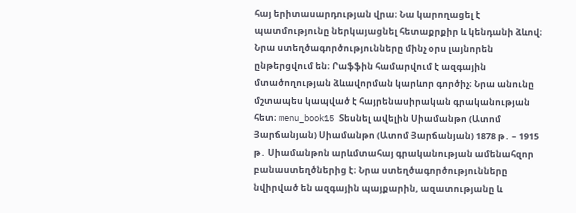հայ երիտասարդության վրա։ Նա կարողացել է պատմությունը ներկայացնել հետաքրքիր և կենդանի ձևով։ Նրա ստեղծագործությունները մինչ օրս լայնորեն ընթերցվում են։ Րաֆֆին համարվում է ազգային մտածողության ձևավորման կարևոր գործիչ։ Նրա անունը մշտապես կապված է հայրենասիրական գրականության հետ։ menu_book15 Տեսնել ավելին Սիամանթո (Ատոմ Յարճանյան) Սիամանթո (Ատոմ Յարճանյան) 1878 թ․ – 1915 թ․ Սիամանթոն արևմտահայ գրականության ամենահզոր բանաստեղծներից է։ Նրա ստեղծագործությունները նվիրված են ազգային պայքարին, ազատությանը և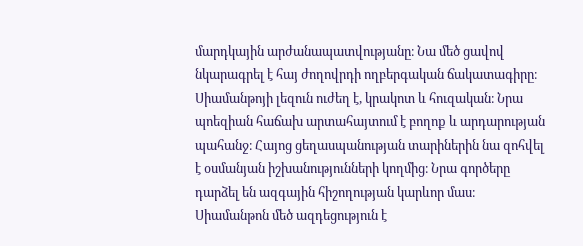մարդկային արժանապատվությանը։ Նա մեծ ցավով նկարագրել է հայ ժողովրդի ողբերգական ճակատագիրը։ Սիամանթոյի լեզուն ուժեղ է, կրակոտ և հուզական։ Նրա պոեզիան հաճախ արտահայտում է բողոք և արդարության պահանջ։ Հայոց ցեղասպանության տարիներին նա զոհվել է օսմանյան իշխանությունների կողմից։ Նրա գործերը դարձել են ազգային հիշողության կարևոր մաս։ Սիամանթոն մեծ ազդեցություն է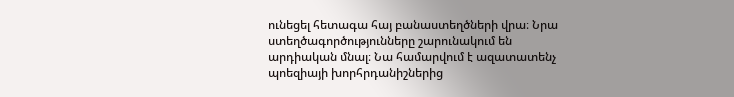ունեցել հետագա հայ բանաստեղծների վրա։ Նրա ստեղծագործությունները շարունակում են արդիական մնալ։ Նա համարվում է ազատատենչ պոեզիայի խորհրդանիշներից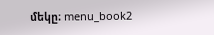մեկը։ menu_book2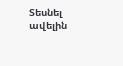Տեսնել ավելին